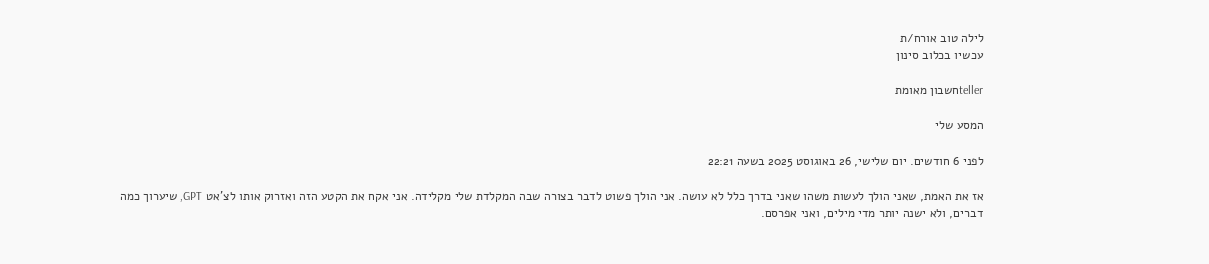לילה טוב אורח/ת
עכשיו בכלוב סינון

tellerחשבון מאומת

המסע שלי

לפני 6 חודשים. יום שלישי, 26 באוגוסט 2025 בשעה 22:21

אז את האמת, שאני הולך לעשות משהו שאני בדרך כלל לא עושה. אני הולך פשוט לדבר בצורה שבה המקלדת שלי מקלידה. אני אקח את הקטע הזה ואזרוק אותו לצ'אט GPT, שיערוך כמה דברים, ולא ישנה יותר מדי מילים, ואני אפרסם.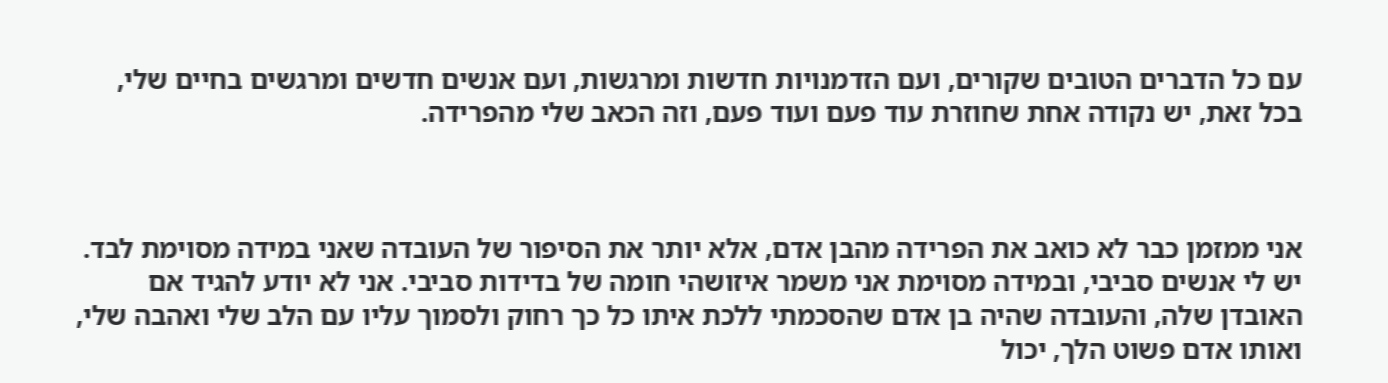עם כל הדברים הטובים שקורים, ועם הזדמנויות חדשות ומרגשות, ועם אנשים חדשים ומרגשים בחיים שלי, בכל זאת, יש נקודה אחת שחוזרת עוד פעם ועוד פעם, וזה הכאב שלי מהפרידה.



אני ממזמן כבר לא כואב את הפרידה מהבן אדם, אלא יותר את הסיפור של העובדה שאני במידה מסוימת לבד. יש לי אנשים סביבי, ובמידה מסוימת אני משמר איזושהי חומה של בדידות סביבי. אני לא יודע להגיד אם האובדן שלה, והעובדה שהיה בן אדם שהסכמתי ללכת איתו כל כך רחוק ולסמוך עליו עם הלב שלי ואהבה שלי, ואותו אדם פשוט הלך, יכול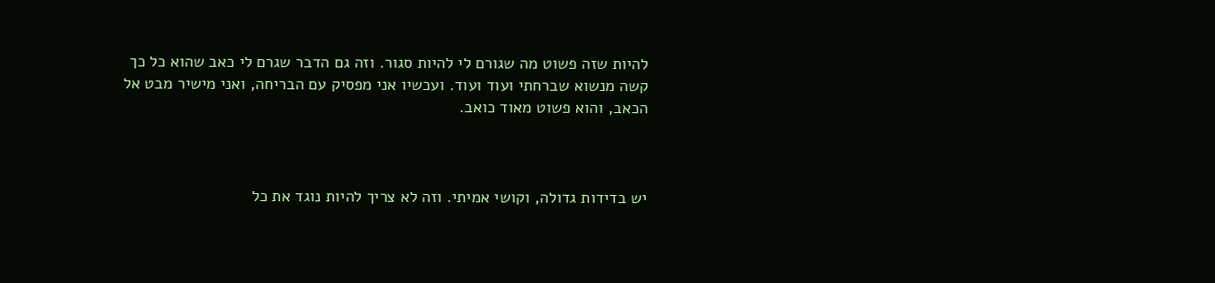להיות שזה פשוט מה שגורם לי להיות סגור. וזה גם הדבר שגרם לי כאב שהוא כל כך קשה מנשוא שברחתי ועוד ועוד. ועכשיו אני מפסיק עם הבריחה, ואני מישיר מבט אל הכאב, והוא פשוט מאוד כואב.



יש בדידות גדולה, וקושי אמיתי. וזה לא צריך להיות נוגד את כל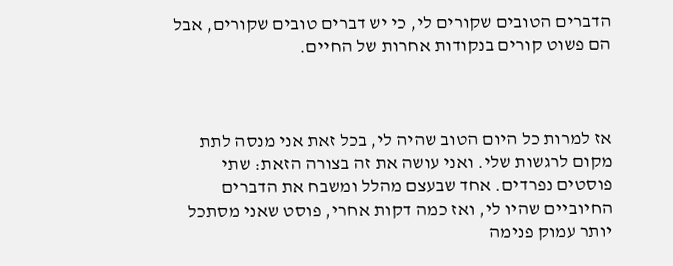הדברים הטובים שקורים לי, כי יש דברים טובים שקורים, אבל הם פשוט קורים בנקודות אחרות של החיים.



אז למרות כל היום הטוב שהיה לי, בכל זאת אני מנסה לתת מקום לרגשות שלי. ואני עושה את זה בצורה הזאת: שתי פוסטים נפרדים. אחד שבעצם מהלל ומשבח את הדברים החיוביים שהיו לי, ואז כמה דקות אחרי, פוסט שאני מסתכל יותר עמוק פנימה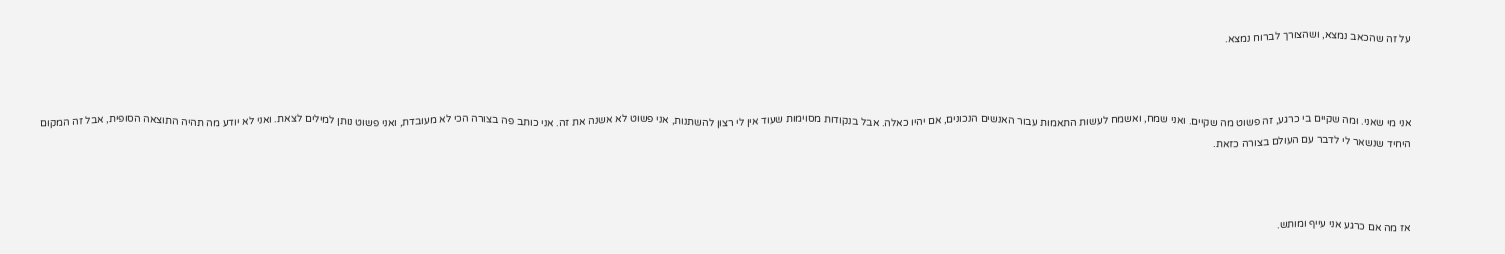על זה שהכאב נמצא, ושהצורך לברוח נמצא.



אני מי שאני. ומה שקיים בי כרגע, זה פשוט מה שקיים. ואני שמח, ואשמח לעשות התאמות עבור האנשים הנכונים, אם יהיו כאלה. אבל בנקודות מסוימות שעוד אין לי רצון להשתנות, אני פשוט לא אשנה את זה. אני כותב פה בצורה הכי לא מעובדת, ואני פשוט נותן למילים לצאת. ואני לא יודע מה תהיה התוצאה הסופית, אבל זה המקום היחיד שנשאר לי לדבר עם העולם בצורה כזאת.



אז מה אם כרגע אני עייף ומותש.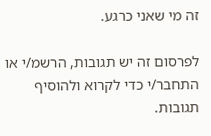זה מי שאני כרגע.

לפרסום זה יש תגובות, הרשמ/י או התחבר/י כדי לקרוא ולהוסיף תגובות.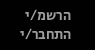הרשמ/י התחבר/י